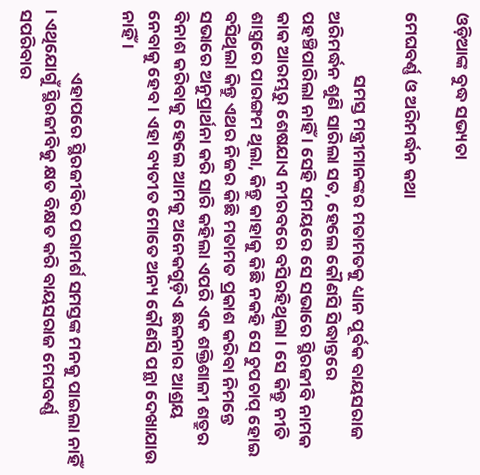ଓଡ଼ିଆଙ୍କ ବୁଦ୍ଧ ସଭ୍ୟତା

ମେଘବର୍ଣ୍ଣ ଓ ଅରିମର୍ଦ୍ଧନ କଥା

                ସମସ୍ତ ମନ୍ତ୍ରୀମାନଙ୍କର ମତାମତକୁ ଧ୍ୟାନ ପୂର୍ବକ ବାୟସରାଜ ଅରିମର୍ଦ୍ଧନ ଶୁଣି ସାରିଲା ସତ, ହେଲେ କୌଣସି ସିଦ୍ଧାନ୍ତରେ ପହଞ୍ଚିପାରିଲା ନାହିଁ । ସେହି ସମୟରେ ସେ ସଭାରେ ସ୍ଥିରଜୀବି ନାମକ କାକ ଆରମ୍ଭରୁ ଶେଷଯାଏ ନୀରବରେ ବସିରହିଥିଲା । ସେ କିନ୍ତୁ ନୀତି ଶାସ୍ତ୍ରରେ ପାରଙ୍ଗମ ଥିଲା, କିନ୍ତୁ କାହାକୁ କିଛି ନକହି ସେ ଚୁପଚାପ୍ ହୋଇ ବସିଥିଲା କିନ୍ତୁ ଏଥର ନିଜର କିଛି ମତାମତ ପ୍ରକାଶ କରିବା ନିମନ୍ତେ ସଭାରେ ଅନୁପ୍ରାର୍ଥନା କରି ସାରି କହିଲା ଏପରି ଏକ ଶକ୍ତିଶାଳୀ ଶତ୍ରୁର ବିନାଶ କରିବାକୁ ହେଲେ ଆମକୁ ଅନେକଗୁଡ଼ିଏ ଛଳନାର ଆଶ୍ରୟ ନେବାକୁ ହେବ । ଏହା ବ୍ୟତୀତ ମୋତେ ଅନ୍ୟ କୌଣସି ପନ୍ଥା ଦେଖାଯାଉ ନାହିଁ ।

                ଏହାପରେ ସ୍ଥିରଜୀବିର ପରାମର୍ଶ ସମସ୍ତଙ୍କ ମନକୁ ପାଇଲା ନାହିଁ । ଏଥିଯୋଗୁଁ ସ୍ଥିରଜୀବିକୁ କ୍ଷତ ବିକ୍ଷତ କରି ବାୟସରାଜ ମେଘବର୍ଣ୍ଣ ସପରିବାର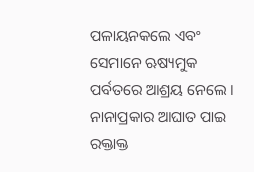ପଳାୟନକଲେ ଏବଂ ସେମାନେ ଋଷ୍ୟମୁକ ପର୍ବତରେ ଆଶ୍ରୟ ନେଲେ । ନାନାପ୍ରକାର ଆଘାତ ପାଇ ରକ୍ତାକ୍ତ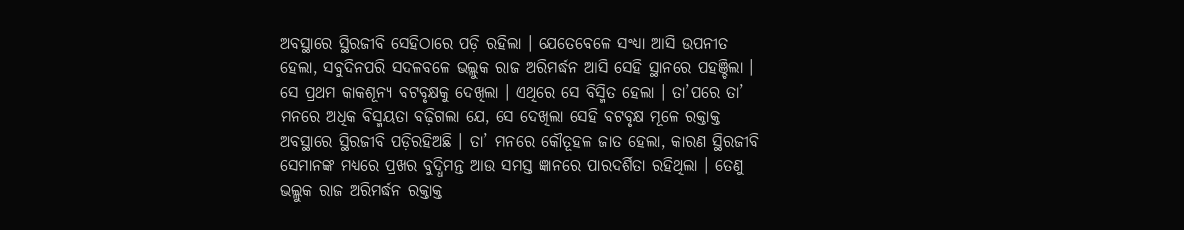ଅବସ୍ଥାରେ ସ୍ଥିରଜୀବି ସେହିଠାରେ ପଡ଼ି ରହିଲା । ଯେତେବେଳେ ସଂଧ୍ୟା ଆସି ଉପନୀତ ହେଲା, ସବୁଦିନପରି ସଦଳବଳେ ଭଲ୍ଲୁକ ରାଜ ଅରିମର୍ଦ୍ଧନ ଆସି ସେହି ସ୍ଥାନରେ ପହଞ୍ଚିଲା । ସେ ପ୍ରଥମ କାକଶୂନ୍ୟ ବଟବୃକ୍ଷକୁ ଦେଖିଲା । ଏଥିରେ ସେ ବିସ୍ମିତ ହେଲା । ତା’ପରେ ତା’ ମନରେ ଅଧିକ ବିସ୍ମୟତା ବଢ଼ିଗଲା ଯେ, ସେ ଦେଖିଲା ସେହି ବଟବୃକ୍ଷ ମୂଳେ ରକ୍ତାକ୍ତ ଅବସ୍ଥାରେ ସ୍ଥିରଜୀବି ପଡ଼ିରହିଅଛି । ତା’ ମନରେ କୌତୂହଳ ଜାତ ହେଲା, କାରଣ ସ୍ଥିରଜୀବି ସେମାନଙ୍କ ମଧ୍ୟରେ ପ୍ରଖର ବୁଦ୍ଧିମନ୍ତ ଆଉ ସମସ୍ତ ଜ୍ଞାନରେ ପାରଦର୍ଶିତା ରହିଥିଲା । ତେଣୁ ଭଲ୍ଲୁକ ରାଜ ଅରିମର୍ଦ୍ଧନ ରକ୍ତାକ୍ତ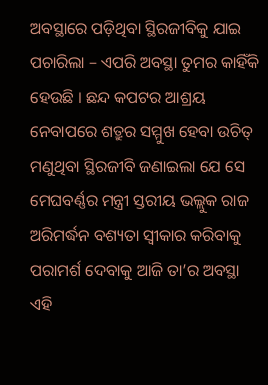ଅବସ୍ଥାରେ ପଡ଼ିଥିବା ସ୍ଥିରଜୀବିକୁ ଯାଇ ପଚାରିଲା – ଏପରି ଅବସ୍ଥା ତୁମର କାହିଁକି ହେଉଛି । ଛନ୍ଦ କପଟର ଆଶ୍ରୟ ନେବାପରେ ଶତ୍ରୁର ସମ୍ମୁଖ ହେବା ଉଚିତ୍ ମଣୁଥିବା ସ୍ଥିରଜୀବି ଜଣାଇଲା ଯେ ସେ ମେଘବର୍ଣ୍ଣର ମନ୍ତ୍ରୀ ସ୍ତରୀୟ ଭଲ୍ଲୁକ ରାଜ ଅରିମର୍ଦ୍ଧନ ବଶ୍ୟତା ସ୍ୱୀକାର କରିବାକୁ ପରାମର୍ଶ ଦେବାକୁ ଆଜି ତା’ର ଅବସ୍ଥା ଏହି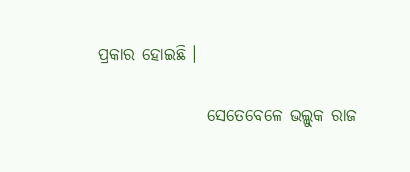ପ୍ରକାର ହୋଇଛି ।

                ସେତେବେଳେ ଭଲ୍ଲୁକ ରାଜ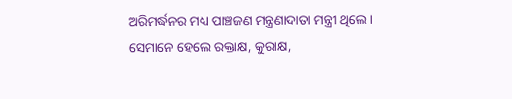ଅରିମର୍ଦ୍ଧନର ମଧ୍ୟ ପାଞ୍ଚଜଣ ମନ୍ତ୍ରଣାଦାତା ମନ୍ତ୍ରୀ ଥିଲେ । ସେମାନେ ହେଲେ ରକ୍ତାକ୍ଷ, କୁରାକ୍ଷ,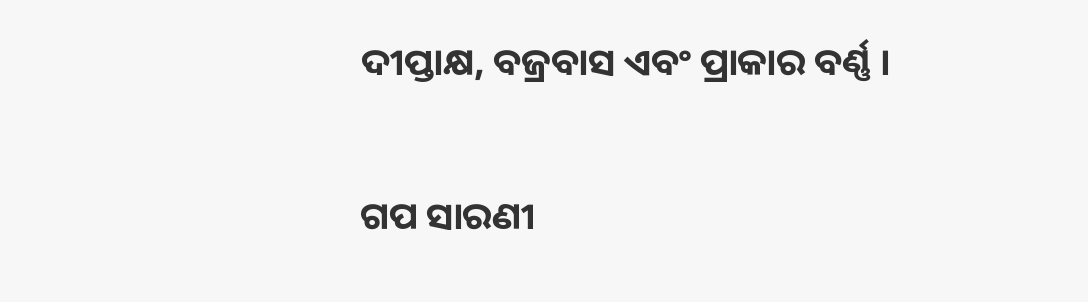ଦୀପ୍ତାକ୍ଷ, ବଜ୍ରବାସ ଏବଂ ପ୍ରାକାର ବର୍ଣ୍ଣ ।


ଗପ ସାରଣୀ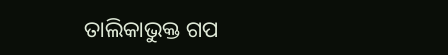ତାଲିକାଭୁକ୍ତ ଗପ